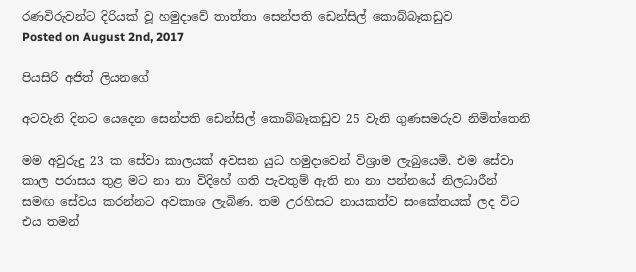රණවිරුවන්ට දිරියක්‌ වූ හමුදාවේ තාත්තා සෙන්පති ඩෙන්සිල් කොබ්බෑකඩුව
Posted on August 2nd, 2017

පියසිරි අජිත් ලියනගේ

අටවැනි දිනට යෙදෙන සෙන්පති ඩෙන්සිල් කොබ්බෑකඩුව 25 වැනි ගුණසමරුව නිමිත්තෙනි

මම අවුරුදු 23 ක සේවා කාලයක්‌ අවසන යුධ හමුදාවෙන් විශ්‍රාම ලැබුයෙමි. එම සේවා කාල පරාසය තුළ මට නා නා විදිහේ ගති පැවතුම් ඇති නා නා පන්නයේ නිලධාරීන් සමඟ සේවය කරන්නට අවකාශ ලැබිණ. තම උරහිසට නායකත්ව සංකේතයක්‌ ලද විට එය තමන්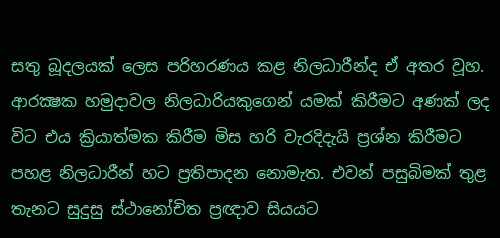සතු බූදලයක්‌ ලෙස පරිහරණය කළ නිලධාරීන්ද ඒ අතර වූහ. ආරක්‍ෂක හමුදාවල නිලධාරියකුගෙන් යමක්‌ කිරීමට අණක්‌ ලද විට එය ක්‍රියාත්මක කිරීම මිස හරි වැරදිදැයි ප්‍රශ්න කිරීමට පහළ නිලධාරීන් හට ප්‍රතිපාදන නොමැත. එවන් පසුබිමක්‌ තුළ තැනට සුදුසු ස්‌ථානෝචිත ප්‍රඥාව සියයට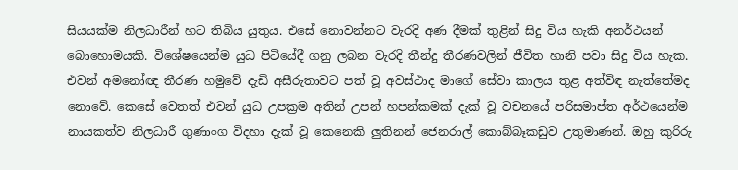සියයක්‌ම නිලධාරීන් හට තිබිය යුතුය. එසේ නොවන්නට වැරදි අණ දීමක්‌ තුළින් සිදු විය හැකි අනර්ථයන් බොහොමයකි. විශේෂයෙන්ම යුධ පිටියේදී ගනු ලබන වැරදි තීන්දු තීරණවලින් ජීවිත හානි පවා සිදු විය හැක. එවන් අමනෝඥ තීරණ හමුවේ දැඩි අසීරුතාවට පත් වූ අවස්‌ථාද මාගේ සේවා කාලය තුළ අත්විඳ නැත්තේමද නොවේ. කෙසේ වෙතත් එවන් යුධ උපක්‍රම අතින් උපන් හපන්කමක්‌ දැක්‌ වූ වචනයේ පරිසමාප්ත අර්ථයෙන්ම නායකත්ව නිලධාරී ගුණාංග විදහා දැක්‌ වූ කෙනෙකි ලුතිනන් ජෙනරාල් කොබ්බෑකඩුව උතුමාණන්. ඔහු කුරිරු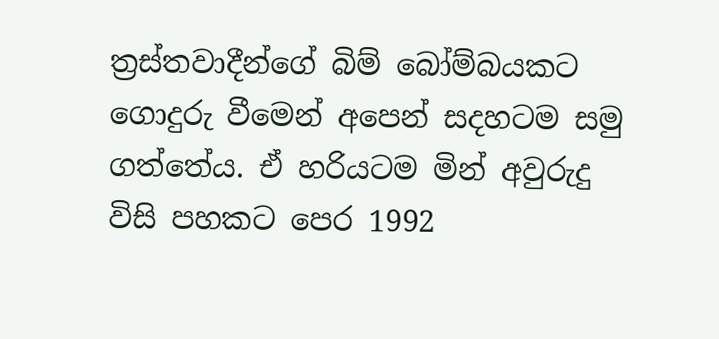ත්‍රස්‌තවාදීන්ගේ බිම් බෝම්බයකට ගොදුරු වීමෙන් අපෙන් සදහටම සමු ගත්තේය. ඒ හරියටම මින් අවුරුදු විසි පහකට පෙර 1992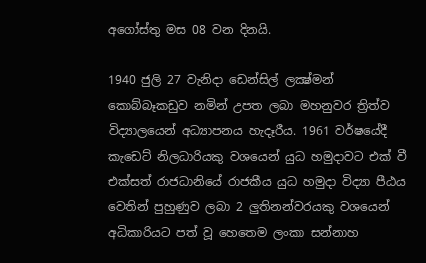අගෝස්‌තු මස 08 වන දිනයි.

1940 ජුලි 27 වැනිදා ඩෙන්සිල් ලක්‍ෂ්මන් කොබ්බෑකඩුව නමින් උපත ලබා මහනුවර ත්‍රිත්ව විද්‍යාලයෙන් අධ්‍යාපනය හැදෑරීය. 1961 වර්ෂයේදී කැඩෙට්‌ නිලධාරියකු වශයෙන් යුධ හමුදාවට එක්‌ වී එක්‌සත් රාජධානියේ රාජකීය යුධ හමුදා විද්‍යා පීඨය වෙතින් පුහුණුව ලබා 2 ලුතිනන්වරයකු වශයෙන් අධිකාරියට පත් වූ හෙතෙම ලංකා සන්නාහ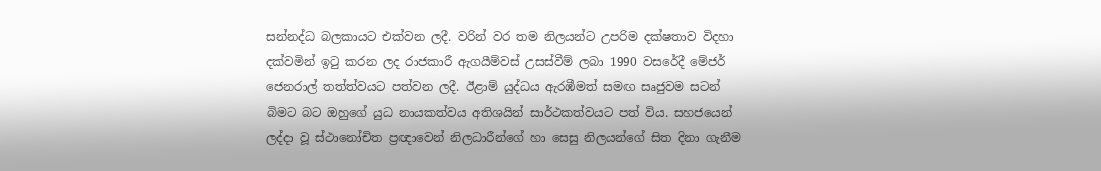සන්නද්ධ බලකායට එක්‌වන ලදී. වරින් වර තම නිලයන්ට උපරිම දක්‌ෂතාව විදහා දක්‌වමින් ඉටු කරන ලද රාජකාරී ඇගයීම්වස්‌ උසස්‌වීම් ලබා 1990 වසරේදී මේජර් ජෙනරාල් තත්ත්වයට පත්වන ලදී. ඊළාම් යුද්ධය ඇරඹීමත් සමඟ සෘජුවම සටන් බිමට බට ඔහුගේ යුධ නායකත්වය අතිශයින් සාර්ථකත්වයට පත් විය. සහජයෙන් ලද්දා වූ ස්‌ථානෝචිත ප්‍රඥාවෙන් නිලධාරීන්ගේ හා සෙසු නිලයන්ගේ සිත දිනා ගැනීම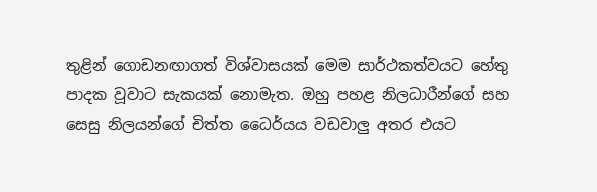තුළින් ගොඩනඟාගත් විශ්වාසයක්‌ මෙම සාර්ථකත්වයට හේතු පාදක වූවාට සැකයක්‌ නොමැත. ඔහු පහළ නිලධාරීන්ගේ සහ සෙසු නිලයන්ගේ චිත්ත ධෛර්යය වඩවාලු අතර එයට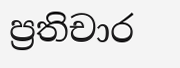ප්‍රතිචාර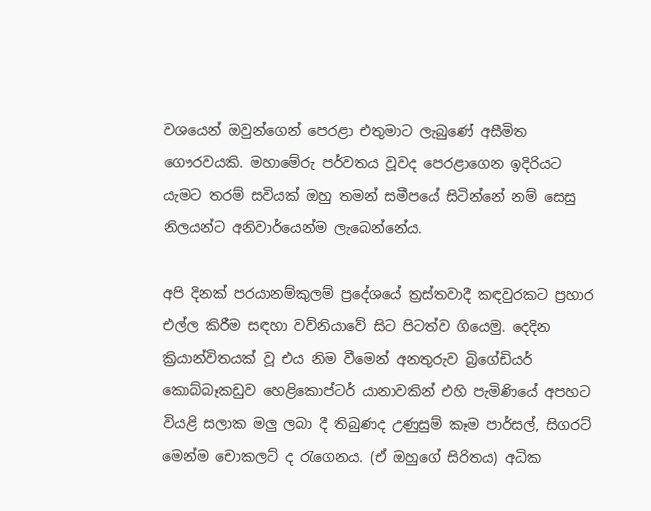වශයෙන් ඔවුන්ගෙන් පෙරළා එතුමාට ලැබුණේ අසීමිත ගෞරවයකි. මහාමේරු පර්වතය වූවද පෙරළාගෙන ඉදිරියට යැමට තරම් සවියක්‌ ඔහු තමන් සමීපයේ සිටින්නේ නම් සෙසු නිලයන්ට අනිවාර්යෙන්ම ලැබෙන්නේය.

අපි දිනක්‌ පරයානම්කුලම් ප්‍රදේශයේ ත්‍රස්‌තවාදී කඳවුරකට ප්‍රහාර එල්ල කිරීම සඳහා වව්නියාවේ සිට පිටත්ව ගියෙමු. දෙදින ක්‍රියාන්විතයක්‌ වූ එය නිම වීමෙන් අනතුරුව බ්‍රිගේඩියර් කොබ්බෑකඩුව හෙළිකොප්ටර් යානාවකින් එහි පැමිණියේ අපහට වියළි සලාක මලු ලබා දී තිබුණද උණුසුම් කෑම පාර්සල්, සිගරට්‌ මෙන්ම චොකලට්‌ ද රැගෙනය. (ඒ ඔහුගේ සිරිතය) අධික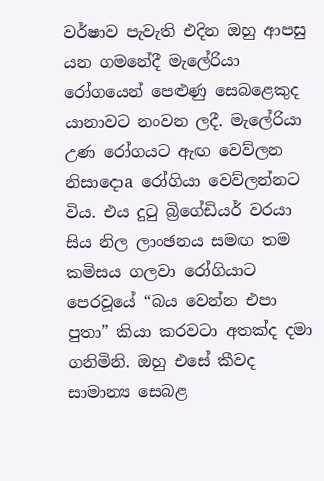වර්ෂාව පැවැති එදින ඔහු ආපසු යන ගමනේදී මැලේරියා රෝගයෙන් පෙළුණු සෙබළෙකුද යානාවට නංවන ලදී. මැලේරියා උණ රෝගයට ඇඟ වෙව්ලන නිසාදොa රෝගියා වෙව්ලන්නට විය. එය දුටු බ්‍රිගේඩියර් වරයා සිය නිල ලාංඡනය සමඟ තම කමිසය ගලවා රෝගියාට පෙරවූයේ “බය වෙන්න එපා පුතා” කියා කරවටා අතක්‌ද දමා ගනිමිනි. ඔහු එසේ කීවද සාමාන්‍ය සෙබළ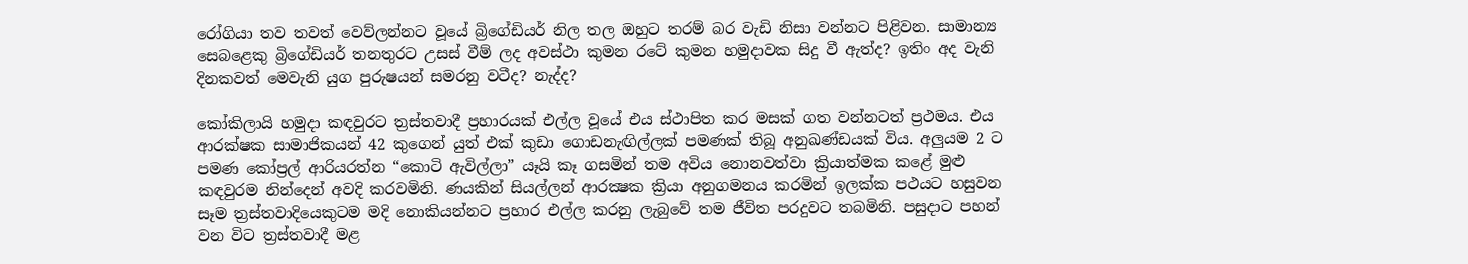රෝගියා තව තවත් වෙව්ලන්නට වූයේ බ්‍රිගේඩියර් නිල තල ඔහුට තරම් බර වැඩි නිසා වන්නට පිළිවන. සාමාන්‍ය සෙබළෙකු බ්‍රිගේඩියර් තනතුරට උසස්‌ වීම් ලද අවස්‌ථා කුමන රටේ කුමන හමුදාවක සිදු වී ඇත්ද? ඉතිං අද වැනි දිනකවත් මෙවැනි යුග පුරුෂයන් සමරනු වටීද? නැද්ද?

කෝකිලායි හමුදා කඳවුරට ත්‍රස්‌තවාදී ප්‍රහාරයක්‌ එල්ල වූයේ එය ස්‌ථාපිත කර මසක්‌ ගත වන්නටත් ප්‍රථමය. එය ආරක්‌ෂක සාමාජිකයන් 42 කුගෙන් යුත් එක්‌ කුඩා ගොඩනැඟිල්ලක්‌ පමණක්‌ තිබූ අනුඛණ්‌ඩයක්‌ විය. අලුයම 2 ට පමණ කෝප්‍රල් ආරියරත්න “කොටි ඇවිල්ලා” යෑයි කෑ ගසමින් තම අවිය නොනවත්වා ක්‍රියාත්මක කළේ මුළු කඳවුරම නින්දෙන් අවදි කරවමිනි. ණයකින් සියල්ලන් ආරක්‍ෂක ක්‍රියා අනුගමනය කරමින් ඉලක්‌ක පථයට හසුවන සෑම ත්‍රස්‌තවාදියෙකුටම මදි නොකියන්නට ප්‍රහාර එල්ල කරනු ලැබුවේ තම ජීවිත පරදුවට තබමිනි. පසුදාට පහන් වන විට ත්‍රස්‌තවාදී මළ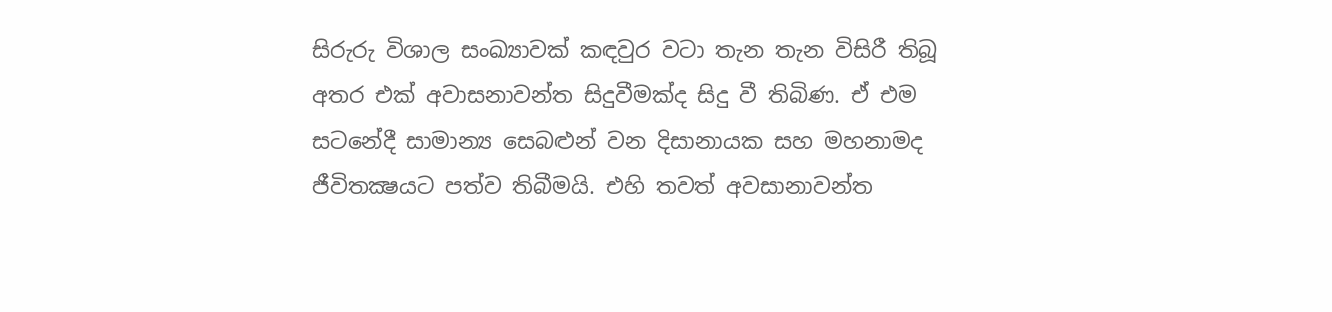සිරුරු විශාල සංඛ්‍යාවක්‌ කඳවුර වටා තැන තැන විසිරී තිබූ අතර එක්‌ අවාසනාවන්ත සිදුවීමක්‌ද සිදු වී තිබිණ. ඒ එම සටනේදී සාමාන්‍ය සෙබළුන් වන දිසානායක සහ මහනාමද ජීවිතක්‍ෂයට පත්ව තිබීමයි. එහි තවත් අවසානාවන්ත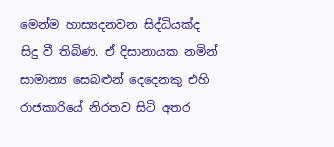මෙන්ම හාස්‍යදනවන සිද්ධියක්‌ද සිදු වී තිබිණ. ඒ දිසානායක නමින් සාමාන්‍ය සෙබළුන් දෙදෙනකු එහි රාජකාරියේ නිරතව සිටි අතර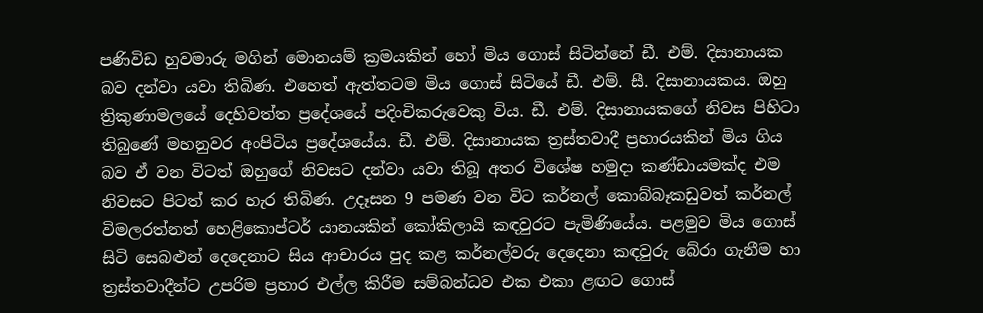පණිවිඩ හුවමාරු මගින් මොනයම් ක්‍රමයකින් හෝ මිය ගොස්‌ සිටින්නේ ඩී. එම්. දිසානායක බව දන්වා යවා තිබිණ. එහෙත් ඇත්තටම මිය ගොස්‌ සිටියේ ඩී. එම්. සී. දිසානායකය. ඔහු ත්‍රිකුණාමලයේ දෙහිවත්ත ප්‍රදේශයේ පදිංචිකරුවෙකු විය. ඩී. එම්. දිසානායකගේ නිවස පිහිටා තිබුණේ මහනුවර අංපිටිය ප්‍රදේශයේය. ඩී. එම්. දිසානායක ත්‍රස්‌තවාදී ප්‍රහාරයකින් මිය ගිය බව ඒ වන විටත් ඔහුගේ නිවසට දන්වා යවා තිබූ අතර විශේෂ හමුදා කණ්‌ඩායමක්‌ද එම නිවසට පිටත් කර හැර තිබිණ. උදෑසන 9 පමණ වන විට කර්නල් කොබ්බෑකඩුවත් කර්නල් විමලරත්නත් හෙළිකොප්ටර් යානයකින් කෝකිලායි කඳවුරට පැමිණියේය. පළමුව මිය ගොස්‌ සිටි සෙබළුන් දෙදෙනාට සිය ආචාරය පුද කළ කර්නල්වරු දෙදෙනා කඳවුරු බේරා ගැනීම හා ත්‍රස්‌තවාදීන්ට උපරිම ප්‍රහාර එල්ල කිරීම සම්බන්ධව එක එකා ළඟට ගොස්‌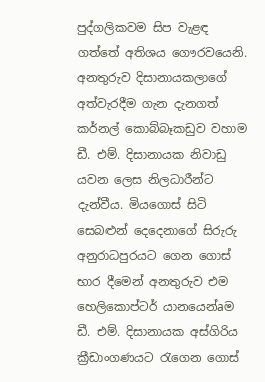පුද්ගලිකවම සිප වැළඳ ගත්තේ අතිශය ගෞරවයෙනි. අනතුරුව දිසානායකලාගේ අත්වැරදීම ගැන දැනගත් කර්නල් කොබ්බෑකඩුව වහාම ඩී. එම්. දිසානායක නිවාඩු යවන ලෙස නිලධාරීන්ට දැන්වීය. මියගොස්‌ සිටි සෙබළුන් දෙදෙනාගේ සිරුරු අනුරාධපුරයට ගෙන ගොස්‌ භාර දීමෙන් අනතුරුව එම හෙලිකොප්ටර් යානයෙන්aම ඩී. එම්. දිසානායක අස්‌ගිරිය ක්‍රීඩාංගණයට රැගෙන ගොස්‌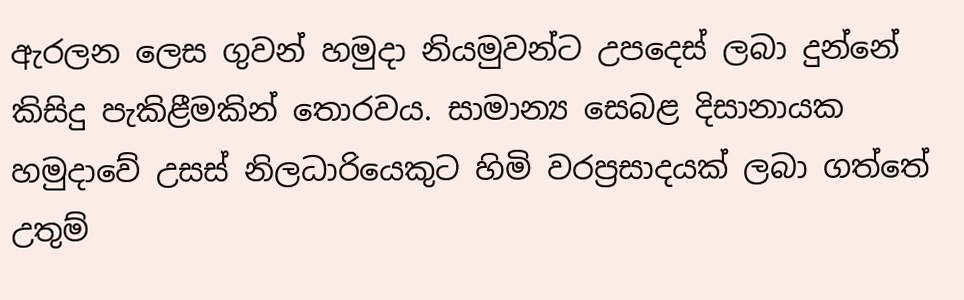ඇරලන ලෙස ගුවන් හමුදා නියමුවන්ට උපදෙස්‌ ලබා දුන්නේ කිසිදු පැකිළීමකින් තොරවය. සාමාන්‍ය සෙබළ දිසානායක හමුදාවේ උසස්‌ නිලධාරියෙකුට හිමි වරප්‍රසාදයක්‌ ලබා ගත්තේ උතුම්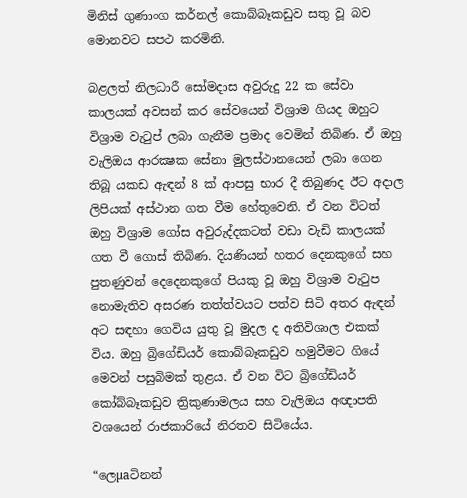මිනිස්‌ ගුණාංග කර්නල් කොබ්බෑකඩුව සතු වූ බව මොනවට සපථ කරමිනි.

බළලත් නිලධාරී සෝමදාස අවුරුදු 22 ක සේවා කාලයක්‌ අවසන් කර සේවයෙන් විශ්‍රාම ගියද ඔහුට විශ්‍රාම වැටුප් ලබා ගැනීම ප්‍රමාද වෙමින් තිබිණ. ඒ ඔහු වැලිඔය ආරක්‍ෂක සේනා මුලස්‌ථානයෙන් ලබා ගෙන තිබූ යකඩ ඇඳන් 8 ක්‌ ආපසු භාර දී තිබුණද ඊට අදාල ලිපියක්‌ අස්‌ථාන ගත වීම හේතුවෙනි. ඒ වන විටත් ඔහු විශ්‍රාම ගෝස අවුරුද්දකටත් වඩා වැඩි කාලයක්‌ ගත වී ගොස්‌ තිබිණ. දියණියන් හතර දෙනකුගේ සහ පුතණුවන් දෙදෙනකුගේ පියකු වූ ඔහු විශ්‍රාම වැටුප නොමැතිව අසරණ තත්ත්වයට පත්ව සිටි අතර ඇඳන් අට සඳහා ගෙවිය යුතු වූ මුදල ද අතිවිශාල එකක්‌ විය. ඔහු බ්‍රිගේඩියර් කොබ්බෑකඩුව හමුවීමට ගියේ මෙවන් පසුබිමක්‌ තුළය. ඒ වන විට බ්‍රිගේඩියර් කෝබ්බෑකඩුව ත්‍රිකුණාමලය සහ වැලිඔය අඥාපති වශයෙන් රාජකාරියේ නිරතව සිටියේය.

“ලෙµaටිනන්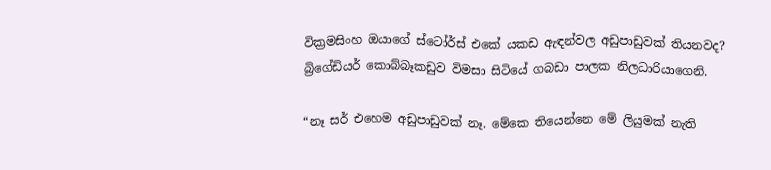වික්‍රමසිංහ ඔයාගේ ස්‌ටෝර්ස්‌ එකේ යකඩ ඇඳන්වල අඩුපාඩුවක්‌ තියනවද? බ්‍රිගේඩියර් කොබ්බෑකඩුව විමසා සිටියේ ගබඩා පාලක නිලධාරියාගෙනි.

“නෑ සර් එහෙම අඩුපාඩුවක්‌ නෑ. මේකෙ තියෙන්නෙ මේ ලියුමක්‌ නැති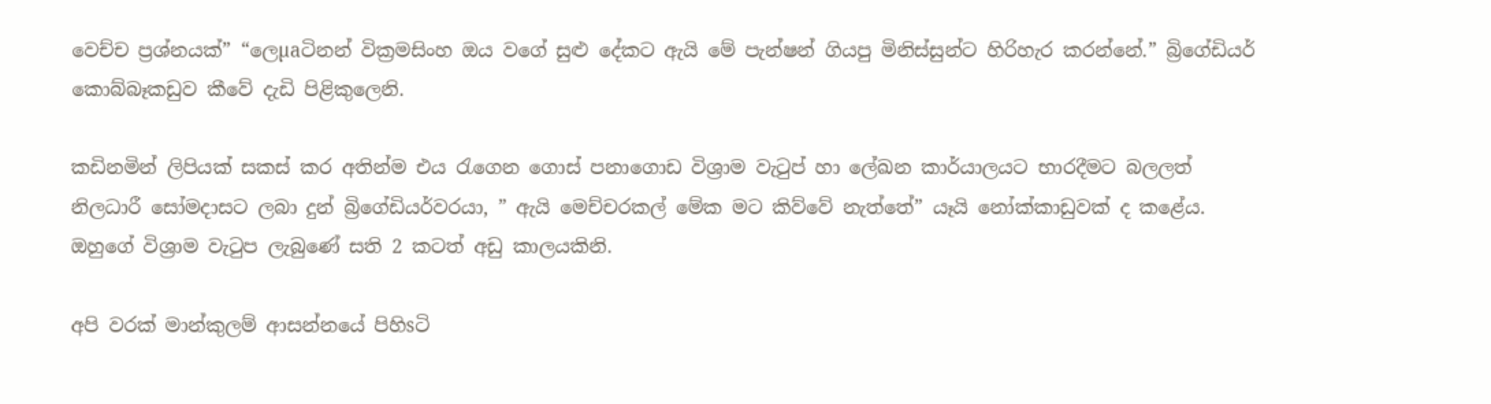වෙච්ච ප්‍රශ්නයක්‌” “ලෙµaටිනන් වික්‍රමසිංහ ඔය වගේ සුළු දේකට ඇයි මේ පැන්ෂන් ගියපු මිනිස්‌සුන්ට හිරිහැර කරන්නේ.” බ්‍රිගේඩියර් කොබ්බෑකඩුව කීවේ දැඩි පිළිකුලෙනි.

කඩිනමින් ලිපියක්‌ සකස්‌ කර අතින්ම එය රැගෙන ගොස්‌ පනාගොඩ විශ්‍රාම වැටුප් හා ලේඛන කාර්යාලයට භාරදීමට බලලත් නිලධාරී සෝමදාසට ලබා දුන් බ්‍රිගේඩියර්වරයා, ” ඇයි මෙච්චරකල් මේක මට කිව්වේ නැත්තේ” යෑයි නෝක්‌කාඩුවක්‌ ද කළේය. ඔහුගේ විශ්‍රාම වැටුප ලැබුණේ සති 2 කටත් අඩු කාලයකිනි.

අපි වරක්‌ මාන්කුලම් ආසන්නයේ පිහිsටි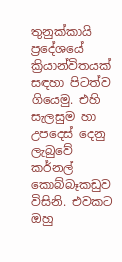තුනුක්‌කායි ප්‍රදේශයේ ක්‍රියාන්විතයක්‌ සඳහා පිටත්ව ගියෙමු. එහි සැලසුම හා උපදෙස්‌ දෙනු ලැබුවේ කර්නල් කොබ්බෑකඩුව විසිනි. එවකට ඔහු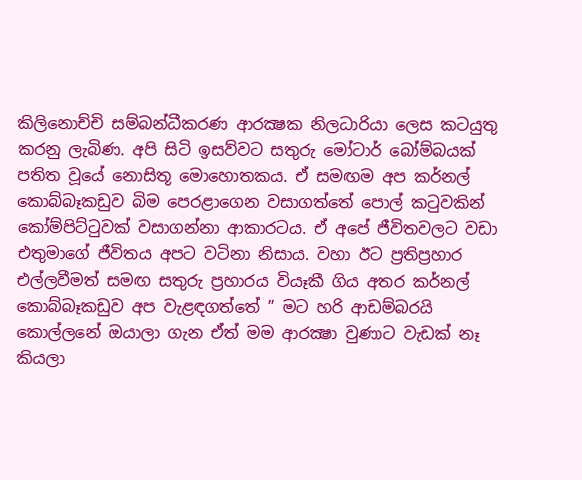කිලිනොච්චි සම්බන්ධීකරණ ආරක්‍ෂක නිලධාරියා ලෙස කටයුතු කරනු ලැබිණ. අපි සිටි ඉසව්වට සතුරු මෝටාර් බෝම්බයක්‌ පතිත වූයේ නොසිතූ මොහොතකය. ඒ සමඟම අප කර්නල් කොබ්බෑකඩුව බිම පෙරළාගෙන වසාගත්තේ පොල් කටුවකින් කෝම්පිට්‌ටුවක්‌ වසාගන්නා ආකාරටය. ඒ අපේ ජීවිතවලට වඩා එතුමාගේ ජීවිතය අපට වටිනා නිසාය. වහා ඊට ප්‍රතිප්‍රහාර එල්ලවීමත් සමඟ සතුරු ප්‍රහාරය වියෑකී ගිය අතර කර්නල් කොබ්බෑකඩුව අප වැළඳගත්තේ ” මට හරි ආඩම්බරයි කොල්ලනේ ඔයාලා ගැන ඒත් මම ආරක්‍ෂා වුණාට වැඩක්‌ නෑ කියලා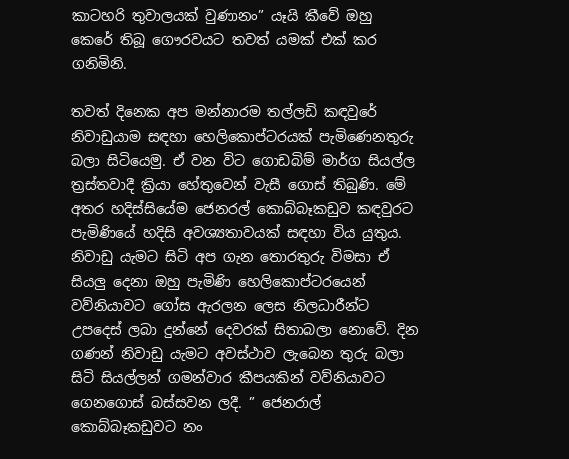කාටහරි තුවාලයක්‌ වුණානං” යෑයි කීවේ ඔහු කෙරේ තිබූ ගෞරවයට තවත් යමක්‌ එක්‌ කර ගනිමිනි.

තවත් දිනෙක අප මන්නාරම තල්ලඩි කඳවුරේ නිවාඩුයාම සඳහා හෙලිකොප්ටරයක්‌ පැමිණෙනතුරු බලා සිටියෙමු. ඒ වන විට ගොඩබිම් මාර්ග සියල්ල ත්‍රස්‌තවාදී ක්‍රියා හේතුවෙන් වැසී ගොස්‌ තිබුණි. මේ අතර හදිස්‌සියේම ජෙනරල් කොබ්බෑකඩුව කඳවුරට පැමිණියේ හදිසි අවශ්‍යතාවයක්‌ සඳහා විය යුතුය. නිවාඩු යැමට සිටි අප ගැන තොරතුරු විමසා ඒ සියලු දෙනා ඔහු පැමිණි හෙලිකොප්ටරයෙන් වව්නියාවට ගෝස ඇරලන ලෙස නිලධාරීන්ට උපදෙස්‌ ලබා දුන්නේ දෙවරක්‌ සිතාබලා නොවේ. දින ගණන් නිවාඩු යැමට අවස්‌ථාව ලැබෙන තුරු බලා සිටි සියල්ලන් ගමන්වාර කීපයකින් වව්නියාවට ගෙනගොස්‌ බස්‌සවන ලදී. ” ජෙනරාල් කොබ්බෑකඩුවට නං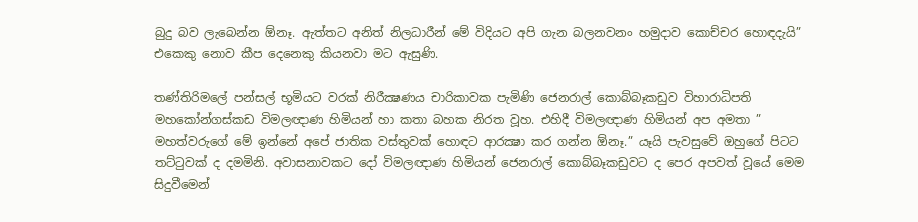බුදු බව ලැබෙන්න ඕනෑ. ඇත්තට අනිත් නිලධාරීන් මේ විදියට අපි ගැන බලනවනං හමුදාව කොච්චර හොඳදැයි” එකෙකු නොව කීප දෙනෙකු කියනවා මට ඇසුණි.

තණ්‌තිරිමලේ පන්සල් භූමියට වරක්‌ නිරීක්‍ෂණය චාරිකාවක පැමිණි ජෙනරාල් කොබ්බෑකඩුව විහාරාධිපති මහකෝන්ගස්‌කඩ විමලඥාණ හිමියන් හා කතා බහක නිරත වූහ. එහිදී විමලඥාණ හිමියන් අප අමතා ” මහත්වරුගේ මේ ඉන්නේ අපේ ජාතික වස්‌තුවක්‌ හොඳට ආරක්‍ෂා කර ගන්න ඕනෑ.” යෑයි පැවසුවේ ඔහුගේ පිටට තට්‌ටුවක්‌ ද දමමිනි. අවාසනාවකට දෝ විමලඥාණ හිමියන් ජෙනරාල් කොබ්බෑකඩුවට ද පෙර අපවත් වූයේ මෙම සිදුවීමෙන්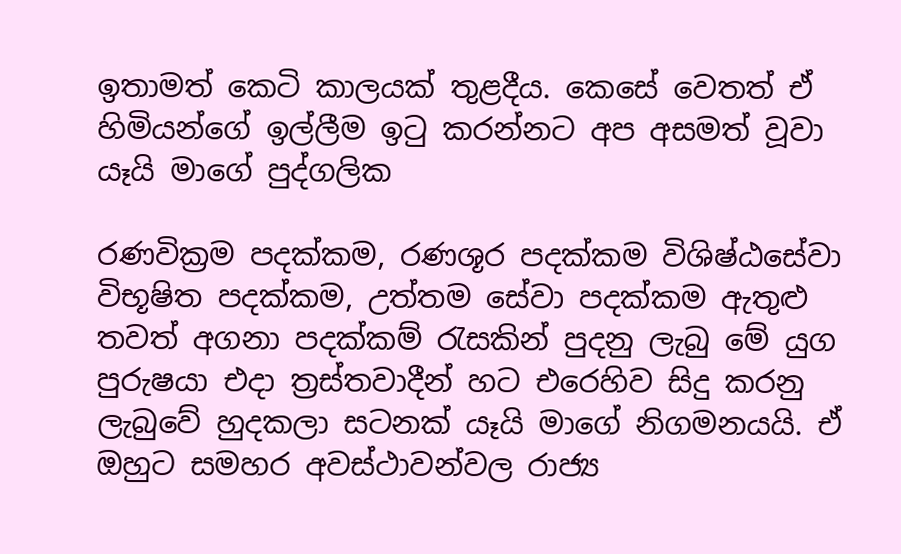ඉතාමත් කෙටි කාලයක්‌ තුළදීය. කෙසේ වෙතත් ඒ හිමියන්ගේ ඉල්ලීම ඉටු කරන්නට අප අසමත් වූවා යෑයි මාගේ පුද්ගලික

රණවික්‍රම පදක්‌කම, රණශූර පදක්‌කම විශිෂ්ඨසේවා විභූෂිත පදක්‌කම, උත්තම සේවා පදක්‌කම ඇතුළු තවත් අගනා පදක්‌කම් රැසකින් පුදනු ලැබු මේ යුග පුරුෂයා එදා ත්‍රස්‌තවාදීන් හට එරෙහිව සිදු කරනු ලැබුවේ හුදකලා සටනක්‌ යෑයි මාගේ නිගමනයයි. ඒ ඔහුට සමහර අවස්‌ථාවන්වල රාජ්‍ය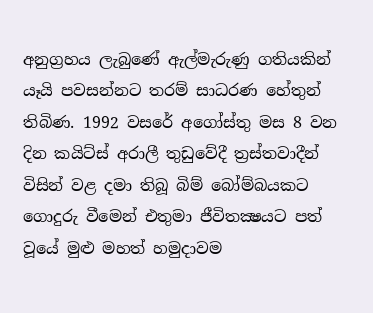අනුග්‍රහය ලැබුණේ ඇල්මැරුණු ගතියකින් යෑයි පවසන්නට තරම් සාධරණ හේතුන් තිබිණ. 1992 වසරේ අගෝස්‌තු මස 8 වන දින කයිට්‌ස්‌ අරාලී තුඩුවේදී ත්‍රස්‌තවාදීන් විසින් වළ දමා තිබූ බිම් බෝම්බයකට ගොදුරු වීමෙන් එතුමා ජීවිතක්‍ෂයට පත් වූයේ මුළු මහත් හමුදාවම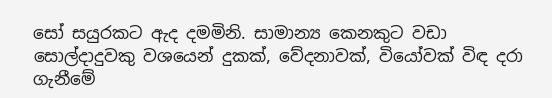සෝ සයුරකට ඇද දමමිනි. සාමාන්‍ය කෙනකුට වඩා සොල්දාදුවකු වශයෙන් දුකක්‌, වේදනාවක්‌, වියෝවක්‌ විඳ දරා ගැනීමේ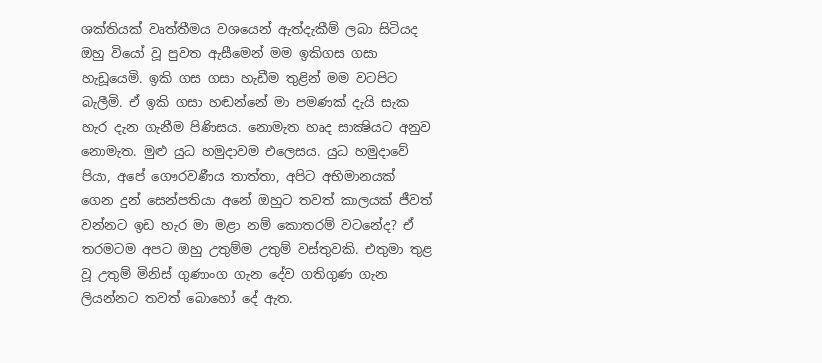ශක්‌තියක්‌ වෘත්තීමය වශයෙන් ඇත්දැකීම් ලබා සිටියද ඔහු වියෝ වූ පුවත ඇසීමෙන් මම ඉකිගස ගසා හැඩූයෙමි. ඉකි ගස ගසා හැඩීම තුළින් මම වටපිට බැලීමි. ඒ ඉකි ගසා හඬන්නේ මා පමණක්‌ දැයි සැක හැර දැන ගැනීම පිණිසය. නොමැත හෘද සාක්‍ෂියට අනුව නොමැත. මුළු යුධ හමුදාවම එලෙසය. යුධ හමුදාවේ පියා, අපේ ගෞරවණීය තාත්තා, අපිට අභිමානයක්‌ ගෙන දුන් සෙන්පතියා අනේ ඔහුට තවත් කාලයක්‌ ජීවත් වන්නට ඉඩ හැර මා මළා නම් කොතරම් වටනේද? ඒ තරමටම අපට ඔහු උතුම්ම උතුම් වස්‌තුවකි. එතුමා තුළ වූ උතුම් මිනිස්‌ ගුණාංග ගැන දේව ගතිගුණ ගැන ලියන්නට තවත් බොහෝ දේ ඇත.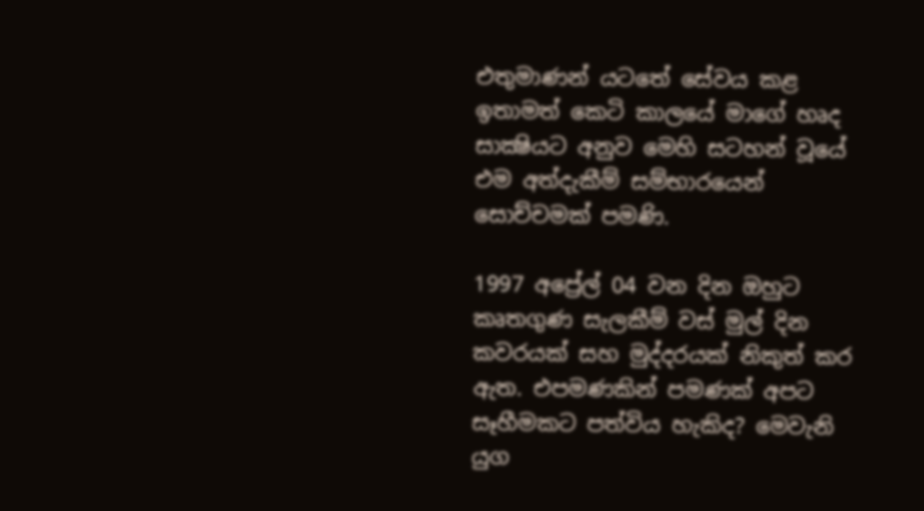එතුමාණන් යටතේ සේවය කළ ඉතාමත් කෙටි කාලයේ මාගේ හෘද සාක්‍ෂියට අනුව මෙහි සටහන් වූයේ එම අත්දැකීම් සම්භාරයෙන් සොච්චමක්‌ පමණි.

1997 අප්‍රේල් 04 වන දින ඔහුට කෘතගුණ සැලකීම් වස්‌ මුල් දින කවරයක්‌ සහ මුද්දරයක්‌ නිකුත් කර ඇත. එපමණකින් පමණක්‌ අපට සෑහීමකට පත්විය හැකිද? මෙවැනි යුග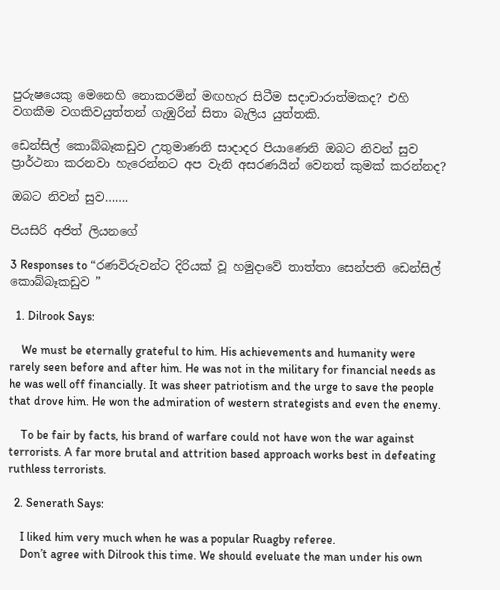පුරුෂයෙකු මෙනෙහි නොකරමින් මඟහැර සිටීම සදාචාරාත්මකද? එහි වගකීම වගකිවයුත්තන් ගැඹුරින් සිතා බැලිය යුත්තකි.

ඩෙන්සිල් කොබ්බෑකඩුව උතුමාණනි සාදාදර පියාණෙනි ඔබට නිවන් සුව ප්‍රාර්ථනා කරනවා හැරෙන්නට අප වැනි අසරණයින් වෙනත් කුමක්‌ කරන්නද?

ඔබට නිවන් සුව…….

පියසිරි අජිත් ලියනගේ

3 Responses to “රණවිරුවන්ට දිරියක්‌ වූ හමුදාවේ තාත්තා සෙන්පති ඩෙන්සිල් කොබ්බෑකඩුව ”

  1. Dilrook Says:

    We must be eternally grateful to him. His achievements and humanity were rarely seen before and after him. He was not in the military for financial needs as he was well off financially. It was sheer patriotism and the urge to save the people that drove him. He won the admiration of western strategists and even the enemy.

    To be fair by facts, his brand of warfare could not have won the war against terrorists. A far more brutal and attrition based approach works best in defeating ruthless terrorists.

  2. Senerath Says:

    I liked him very much when he was a popular Ruagby referee.
    Don’t agree with Dilrook this time. We should eveluate the man under his own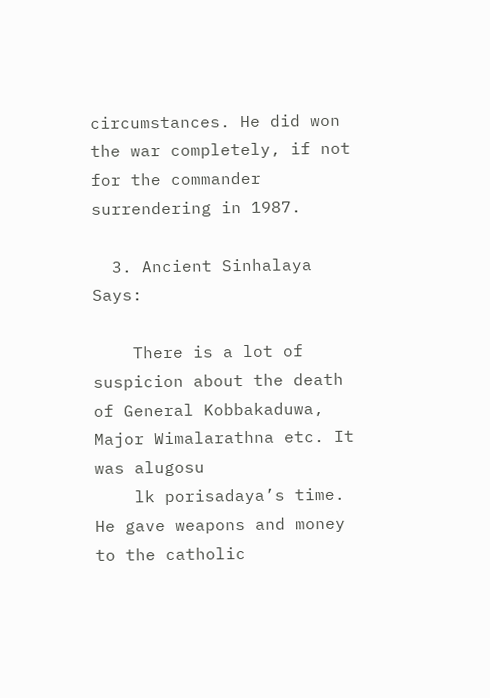circumstances. He did won the war completely, if not for the commander surrendering in 1987.

  3. Ancient Sinhalaya Says:

    There is a lot of suspicion about the death of General Kobbakaduwa, Major Wimalarathna etc. It was alugosu
    lk porisadaya’s time. He gave weapons and money to the catholic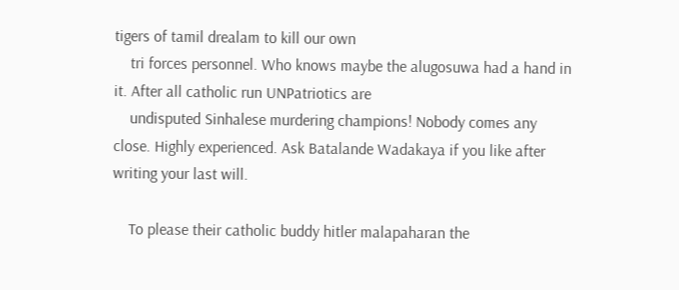tigers of tamil drealam to kill our own
    tri forces personnel. Who knows maybe the alugosuwa had a hand in it. After all catholic run UNPatriotics are
    undisputed Sinhalese murdering champions! Nobody comes any close. Highly experienced. Ask Batalande Wadakaya if you like after writing your last will.

    To please their catholic buddy hitler malapaharan the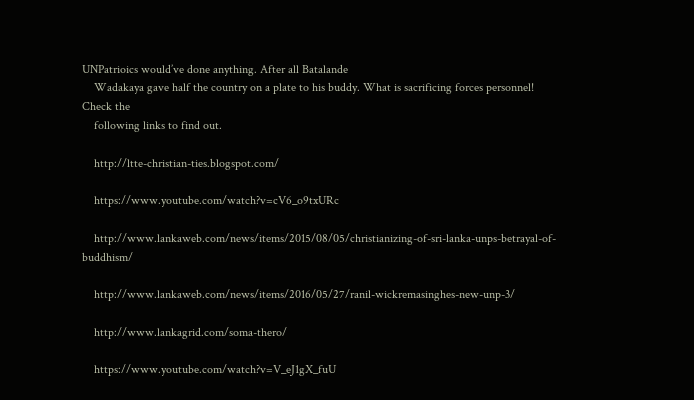UNPatrioics would’ve done anything. After all Batalande
    Wadakaya gave half the country on a plate to his buddy. What is sacrificing forces personnel! Check the
    following links to find out.

    http://ltte-christian-ties.blogspot.com/

    https://www.youtube.com/watch?v=cV6_o9txURc

    http://www.lankaweb.com/news/items/2015/08/05/christianizing-of-sri-lanka-unps-betrayal-of-buddhism/

    http://www.lankaweb.com/news/items/2016/05/27/ranil-wickremasinghes-new-unp-3/

    http://www.lankagrid.com/soma-thero/

    https://www.youtube.com/watch?v=V_eJ1gX_fuU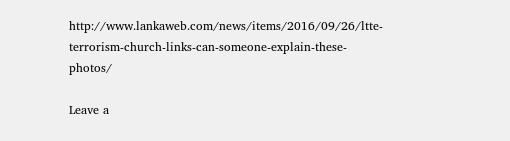http://www.lankaweb.com/news/items/2016/09/26/ltte-terrorism-church-links-can-someone-explain-these-photos/

Leave a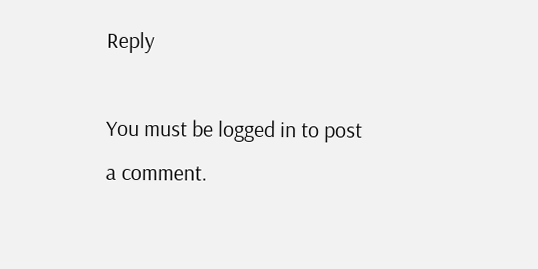Reply

You must be logged in to post a comment.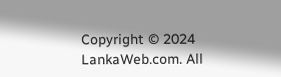Copyright © 2024 LankaWeb.com. All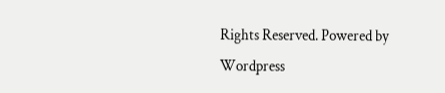Rights Reserved. Powered by Wordpress